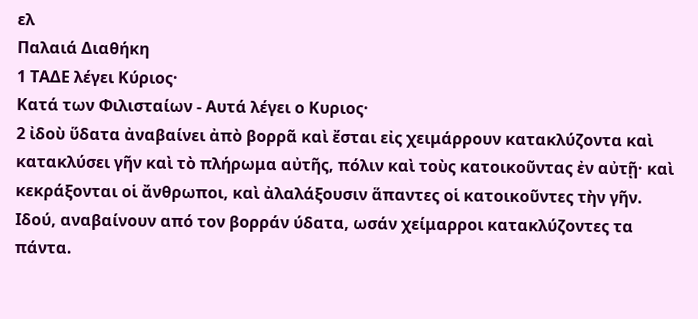ελ
Παλαιά Διαθήκη
1 ΤΑΔΕ λέγει Κύριος·
Κατά των Φιλισταίων - Αυτά λέγει ο Κυριος·
2 ἰδοὺ ὕδατα ἀναβαίνει ἀπὸ βορρᾶ καὶ ἔσται εἰς χειμάρρουν κατακλύζοντα καὶ κατακλύσει γῆν καὶ τὸ πλήρωμα αὐτῆς, πόλιν καὶ τοὺς κατοικοῦντας ἐν αὐτῇ· καὶ κεκράξονται οἱ ἄνθρωποι, καὶ ἀλαλάξουσιν ἅπαντες οἱ κατοικοῦντες τὴν γῆν.
Ιδού, αναβαίνουν από τον βορράν ύδατα, ωσάν χείμαρροι κατακλύζοντες τα πάντα.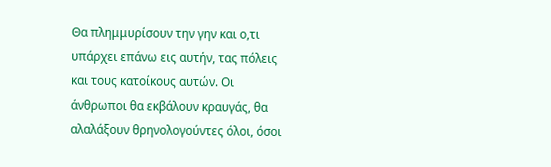Θα πλημμυρίσουν την γην και ο,τι υπάρχει επάνω εις αυτήν, τας πόλεις και τους κατοίκους αυτών. Οι άνθρωποι θα εκβάλουν κραυγάς, θα αλαλάξουν θρηνολογούντες όλοι, όσοι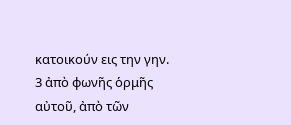κατοικούν εις την γην.
3 ἀπὸ φωνῆς ὁρμῆς αὐτοῦ, ἀπὸ τῶν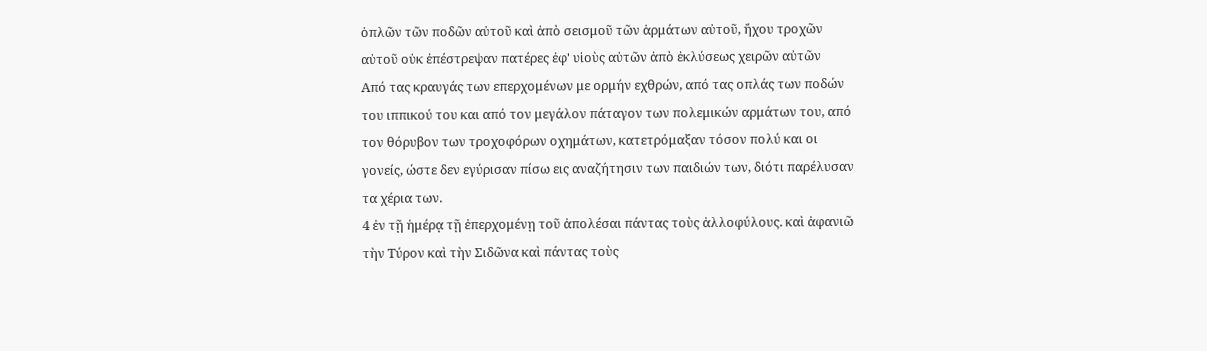ὁπλῶν τῶν ποδῶν αὐτοῦ καὶ ἀπὸ σεισμοῦ τῶν ἁρμάτων αὐτοῦ, ἤχου τροχῶν αὐτοῦ οὐκ ἐπέστρεψαν πατέρες ἐφ' υἱοὺς αὐτῶν ἀπὸ ἐκλύσεως χειρῶν αὐτῶν
Από τας κραυγάς των επερχομένων με ορμήν εχθρών, από τας οπλάς των ποδών του ιππικού του και από τον μεγάλον πάταγον των πολεμικών αρμάτων του, από τον θόρυβον των τροχοφόρων οχημάτων, κατετρόμαξαν τόσον πολύ και οι γονείς, ώστε δεν εγύρισαν πίσω εις αναζήτησιν των παιδιών των, διότι παρέλυσαν τα χέρια των.
4 ἐν τῇ ἡμέρᾳ τῇ ἐπερχομένῃ τοῦ ἀπολέσαι πάντας τοὺς ἀλλοφύλους. καὶ ἀφανιῶ τὴν Τύρον καὶ τὴν Σιδῶνα καὶ πάντας τοὺς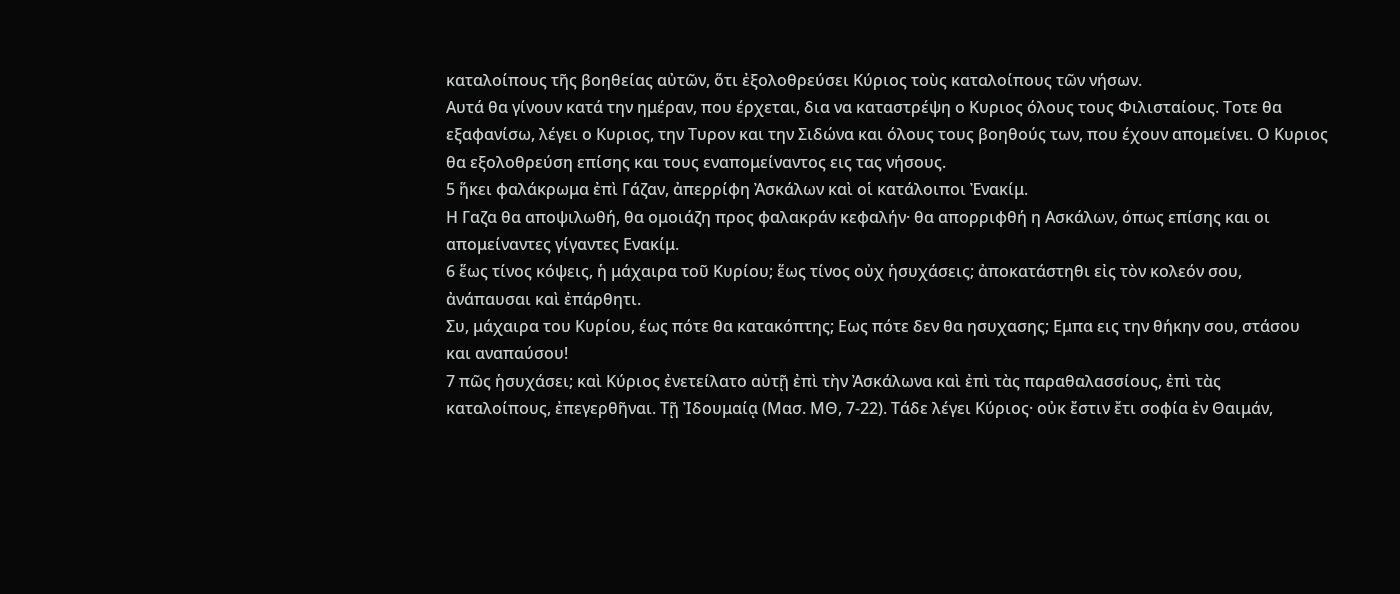καταλοίπους τῆς βοηθείας αὐτῶν, ὅτι ἐξολοθρεύσει Κύριος τοὺς καταλοίπους τῶν νήσων.
Αυτά θα γίνουν κατά την ημέραν, που έρχεται, δια να καταστρέψη ο Κυριος όλους τους Φιλισταίους. Τοτε θα εξαφανίσω, λέγει ο Κυριος, την Τυρον και την Σιδώνα και όλους τους βοηθούς των, που έχουν απομείνει. Ο Κυριος θα εξολοθρεύση επίσης και τους εναπομείναντος εις τας νήσους.
5 ἥκει φαλάκρωμα ἐπὶ Γάζαν, ἀπερρίφη Ἀσκάλων καὶ οἱ κατάλοιποι Ἐνακίμ.
Η Γαζα θα αποψιλωθή, θα ομοιάζη προς φαλακράν κεφαλήν· θα απορριφθή η Ασκάλων, όπως επίσης και οι απομείναντες γίγαντες Ενακίμ.
6 ἕως τίνος κόψεις, ἡ μάχαιρα τοῦ Κυρίου; ἕως τίνος οὐχ ἡσυχάσεις; ἀποκατάστηθι εἰς τὸν κολεόν σου, ἀνάπαυσαι καὶ ἐπάρθητι.
Συ, μάχαιρα του Κυρίου, έως πότε θα κατακόπτης; Εως πότε δεν θα ησυχασης; Εμπα εις την θήκην σου, στάσου και αναπαύσου!
7 πῶς ἡσυχάσει; καὶ Κύριος ἐνετείλατο αὐτῇ ἐπὶ τὴν Ἀσκάλωνα καὶ ἐπὶ τὰς παραθαλασσίους, ἐπὶ τὰς καταλοίπους, ἐπεγερθῆναι. Τῇ Ἰδουμαίᾳ (Μασ. ΜΘ, 7-22). Τάδε λέγει Κύριος· οὐκ ἔστιν ἔτι σοφία ἐν Θαιμάν,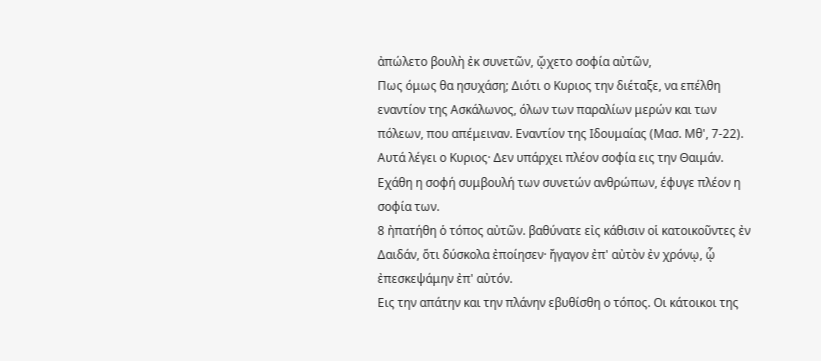ἀπώλετο βουλὴ ἐκ συνετῶν, ᾤχετο σοφία αὐτῶν,
Πως όμως θα ησυχάση; Διότι ο Κυριος την διέταξε, να επέλθη εναντίον της Ασκάλωνος, όλων των παραλίων μερών και των πόλεων, που απέμειναν. Εναντίον της Ιδουμαίας (Μασ. Μθ', 7-22). Αυτά λέγει ο Κυριος· Δεν υπάρχει πλέον σοφία εις την Θαιμάν. Εχάθη η σοφή συμβουλή των συνετών ανθρώπων, έφυγε πλέον η σοφία των.
8 ἠπατήθη ὁ τόπος αὐτῶν. βαθύνατε εἰς κάθισιν οἱ κατοικοῦντες ἐν Δαιδάν, ὅτι δύσκολα ἐποίησεν· ἤγαγον ἐπ' αὐτὸν ἐν χρόνῳ, ᾧ ἐπεσκεψάμην ἐπ' αὐτόν.
Εις την απάτην και την πλάνην εβυθίσθη ο τόπος. Οι κάτοικοι της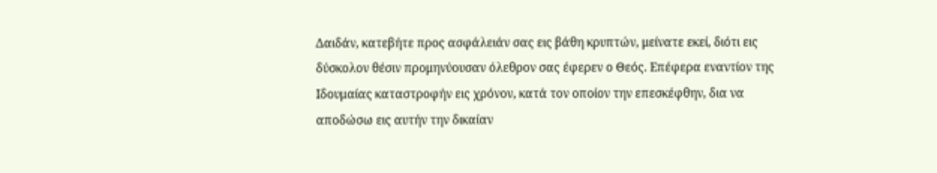Δαιδάν, κατεβήτε προς ασφάλειάν σας εις βάθη κρυπτών, μείνατε εκεί, διότι εις δύσκολον θέσιν προμηνύουσαν όλεθρον σας έφερεν ο Θεός. Επέφερα εναντίον της Ιδουμαίας καταστροφήν εις χρόνον, κατά τον οποίον την επεσκέφθην, δια να αποδώσω εις αυτήν την δικαίαν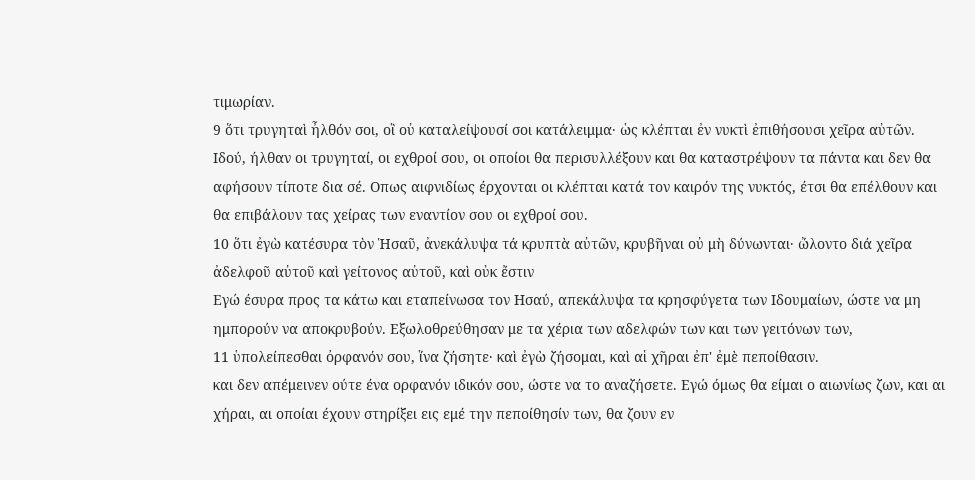τιμωρίαν.
9 ὅτι τρυγηταὶ ἦλθόν σοι, οἳ οὐ καταλείψουσί σοι κατάλειμμα· ὡς κλέπται ἐν νυκτὶ ἐπιθήσουσι χεῖρα αὐτῶν.
Ιδού, ήλθαν οι τρυγηταί, οι εχθροί σου, οι οποίοι θα περισυλλέξουν και θα καταστρέψουν τα πάντα και δεν θα αφήσουν τίποτε δια σέ. Οπως αιφνιδίως έρχονται οι κλέπται κατά τον καιρόν της νυκτός, έτσι θα επέλθουν και θα επιβάλουν τας χείρας των εναντίον σου οι εχθροί σου.
10 ὅτι ἐγὼ κατέσυρα τὸν Ἡσαῦ, ἀνεκάλυψα τά κρυπτὰ αὐτῶν, κρυβῆναι οὐ μὴ δύνωνται· ὤλοντο διά χεῖρα ἀδελφοῦ αὐτοῦ καὶ γείτονος αὐτοῦ, καὶ οὐκ ἔστιν
Εγώ έσυρα προς τα κάτω και εταπείνωσα τον Ησαύ, απεκάλυψα τα κρησφύγετα των Ιδουμαίων, ώστε να μη ημπορούν να αποκρυβούν. Εξωλοθρεύθησαν με τα χέρια των αδελφών των και των γειτόνων των,
11 ὑπολείπεσθαι ὀρφανόν σου, ἵνα ζήσητε· καὶ ἐγὼ ζήσομαι, καὶ αἱ χῆραι ἐπ' ἐμὲ πεποίθασιν.
και δεν απέμεινεν ούτε ένα ορφανόν ιδικόν σου, ώστε να το αναζήσετε. Εγώ όμως θα είμαι ο αιωνίως ζων, και αι χήραι, αι οποίαι έχουν στηρίξει εις εμέ την πεποίθησίν των, θα ζουν εν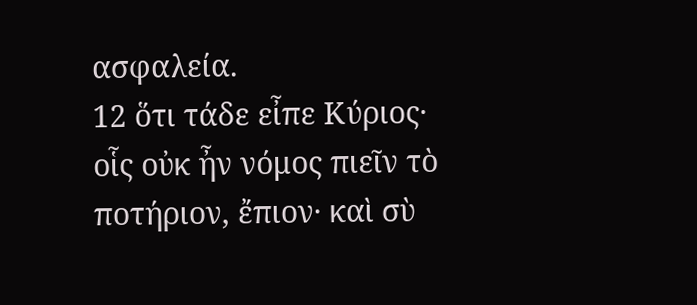ασφαλεία.
12 ὅτι τάδε εἶπε Κύριος· οἷς οὐκ ἦν νόμος πιεῖν τὸ ποτήριον, ἔπιον· καὶ σὺ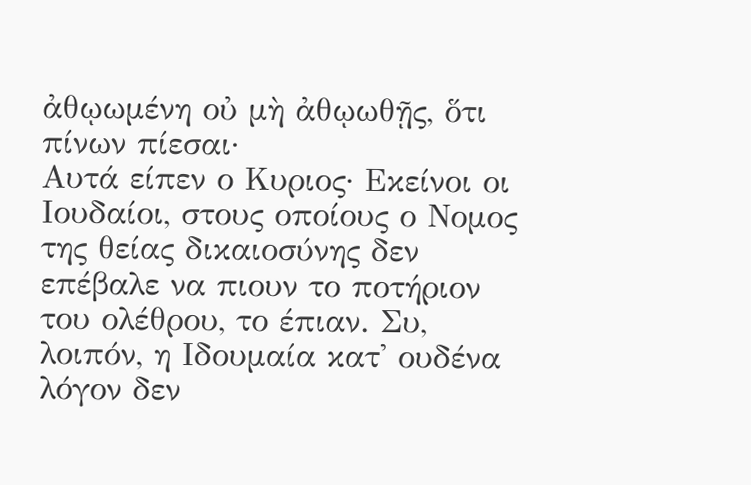ἀθῳωμένη οὐ μὴ ἀθῳωθῇς, ὅτι πίνων πίεσαι·
Αυτά είπεν ο Κυριος· Εκείνοι οι Ιουδαίοι, στους οποίους ο Νομος της θείας δικαιοσύνης δεν επέβαλε να πιουν το ποτήριον του ολέθρου, το έπιαν. Συ, λοιπόν, η Ιδουμαία κατ' ουδένα λόγον δεν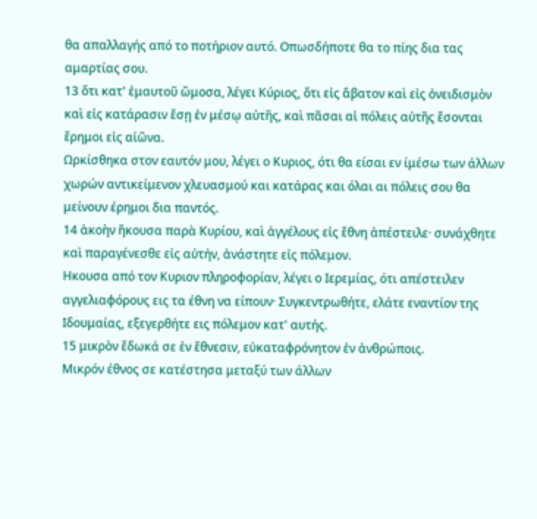θα απαλλαγής από το ποτήριον αυτό. Οπωσδήποτε θα το πίης δια τας αμαρτίας σου.
13 ὅτι κατ' ἐμαυτοῦ ὤμοσα, λέγει Κύριος, ὅτι εἰς ἄβατον καὶ εἰς ὀνειδισμὸν καὶ εἰς κατάρασιν ἔσῃ ἐν μέσῳ αὐτῆς, καὶ πᾶσαι αἱ πόλεις αὐτῆς ἔσονται ἔρημοι εἰς αἰῶνα.
Ωρκίσθηκα στον εαυτόν μου, λέγει ο Κυριος, ότι θα είσαι εν ίμέσω των άλλων χωρών αντικείμενον χλευασμού και κατάρας και όλαι αι πόλεις σου θα μείνουν έρημοι δια παντός.
14 ἀκοὴν ἤκουσα παρὰ Κυρίου, καὶ ἀγγέλους εἰς ἔθνη ἀπέστειλε· συνάχθητε καὶ παραγένεσθε εἰς αὐτήν, ἀνάστητε εἰς πόλεμον.
Ηκουσα από τον Κυριον πληροφορίαν, λέγει ο Ιερεμίας, ότι απέστειλεν αγγελιαφόρους εις τα έθνη να είπουν· Συγκεντρωθήτε, ελάτε εναντίον της Ιδουμαίας, εξεγερθήτε εις πόλεμον κατ' αυτής.
15 μικρὸν ἔδωκά σε ἐν ἔθνεσιν, εὐκαταφρόνητον ἐν ἀνθρώποις.
Μικρόν έθνος σε κατέστησα μεταξύ των άλλων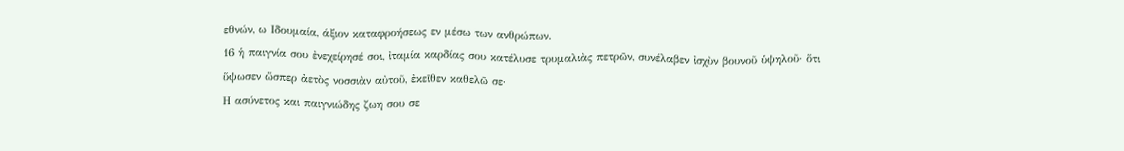εθνών, ω Ιδουμαία, άξιον καταφροήσεως εν μέσω των ανθρώπων.
16 ἡ παιγνία σου ἐνεχείρησέ σοι, ἰταμία καρδίας σου κατέλυσε τρυμαλιὰς πετρῶν, συνέλαβεν ἰσχὺν βουνοῦ ὑψηλοῦ· ὅτι ὕψωσεν ὥσπερ ἀετὸς νοσσιὰν αὐτοῦ, ἐκεῖθεν καθελῶ σε·
Η ασύνετος και παιγνιώδης ζωη σου σε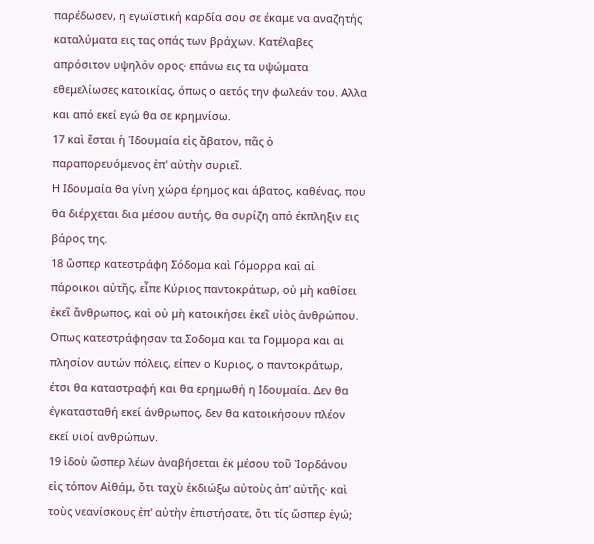παρέδωσεν, η εγωϊστική καρδία σου σε έκαμε να αναζητής καταλύματα εις τας οπάς των βράχων. Κατέλαβες απρόσιτον υψηλόν ορος· επάνω εις τα υψώματα εθεμελίωσες κατοικίας, όπως ο αετός την φωλεάν του. Αλλα και από εκεί εγώ θα σε κρημνίσω.
17 καὶ ἔσται ἡ Ἰδουμαία εἰς ἄβατον, πᾶς ὁ παραπορευόμενος ἐπ' αὐτὴν συριεῖ.
Η Ιδουμαία θα γίνη χώρα έρημος και άβατος, καθένας, που θα διέρχεται δια μέσου αυτής, θα συρίζη από έκπληξιν εις βάρος της.
18 ὥσπερ κατεστράφη Σόδομα καὶ Γόμορρα καὶ αἱ πάροικοι αὐτῆς, εἶπε Κύριος παντοκράτωρ, οὐ μὴ καθίσει ἐκεῖ ἄνθρωπος, καὶ οὐ μὴ κατοικήσει ἐκεῖ υἱὸς ἀνθρώπου.
Οπως κατεστράφησαν τα Σοδομα και τα Γομμορα και αι πλησίον αυτών πόλεις, είπεν ο Κυριος, ο παντοκράτωρ, έτσι θα καταστραφή και θα ερημωθή η Ιδουμαία. Δεν θα έγκατασταθή εκεί άνθρωπος, δεν θα κατοικήσουν πλέον εκεί υιοί ανθρώπων.
19 ἰδοὺ ὥσπερ λέων ἀναβήσεται ἐκ μέσου τοῦ Ἰορδάνου εἰς τόπον Αἰθάμ, ὅτι ταχὺ ἐκδιώξω αὐτοὺς ἀπ' αὐτῆς· καὶ τοὺς νεανίσκους ἐπ' αὐτὴν ἐπιστήσατε, ὅτι τίς ὥσπερ ἐγώ;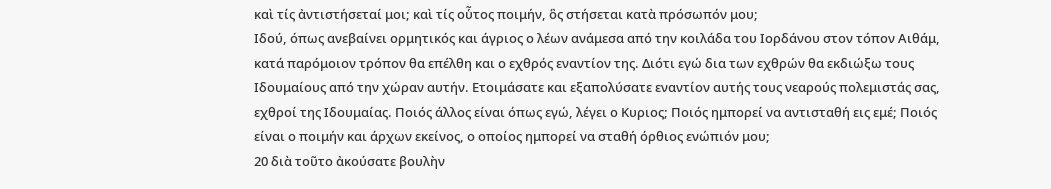καὶ τίς ἀντιστήσεταί μοι; καὶ τίς οὗτος ποιμήν, ὃς στήσεται κατὰ πρόσωπόν μου;
Ιδού, όπως ανεβαίνει ορμητικός και άγριος ο λέων ανάμεσα από την κοιλάδα του Ιορδάνου στον τόπον Αιθάμ, κατά παρόμοιον τρόπον θα επέλθη και ο εχθρός εναντίον της. Διότι εγώ δια των εχθρών θα εκδιώξω τους Ιδουμαίους από την χώραν αυτήν. Ετοιμάσατε και εξαπολύσατε εναντίον αυτής τους νεαρούς πολεμιστάς σας, εχθροί της Ιδουμαίας. Ποιός άλλος είναι όπως εγώ, λέγει ο Κυριος; Ποιός ημπορεί να αντισταθή εις εμέ; Ποιός είναι ο ποιμήν και άρχων εκείνος, ο οποίος ημπορεί να σταθή όρθιος ενώπιόν μου;
20 διὰ τοῦτο ἀκούσατε βουλὴν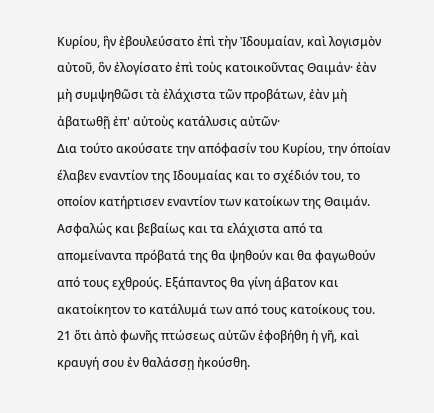Κυρίου, ἣν ἐβουλεύσατο ἐπὶ τὴν Ἰδουμαίαν, καὶ λογισμὸν αὐτοῦ, ὃν ἐλογίσατο ἐπὶ τοὺς κατοικοῦντας Θαιμάν· ἐὰν μὴ συμψηθῶσι τὰ ἐλάχιστα τῶν προβάτων, ἐὰν μὴ ἀβατωθῇ ἐπ' αὐτοὺς κατάλυσις αὐτῶν·
Δια τούτο ακούσατε την απόφασίν του Κυρίου, την όποίαν έλαβεν εναντίον της Ιδουμαίας και το σχέδιόν του, το οποίον κατήρτισεν εναντίον των κατοίκων της Θαιμάν. Ασφαλώς και βεβαίως και τα ελάχιστα από τα απομείναντα πρόβατά της θα ψηθούν και θα φαγωθούν από τους εχθρούς. Εξάπαντος θα γίνη άβατον και ακατοίκητον το κατάλυμά των από τους κατοίκους του.
21 ὅτι ἀπὸ φωνῆς πτώσεως αὐτῶν ἐφοβήθη ἡ γῆ, καὶ κραυγή σου ἐν θαλάσσῃ ἠκούσθη.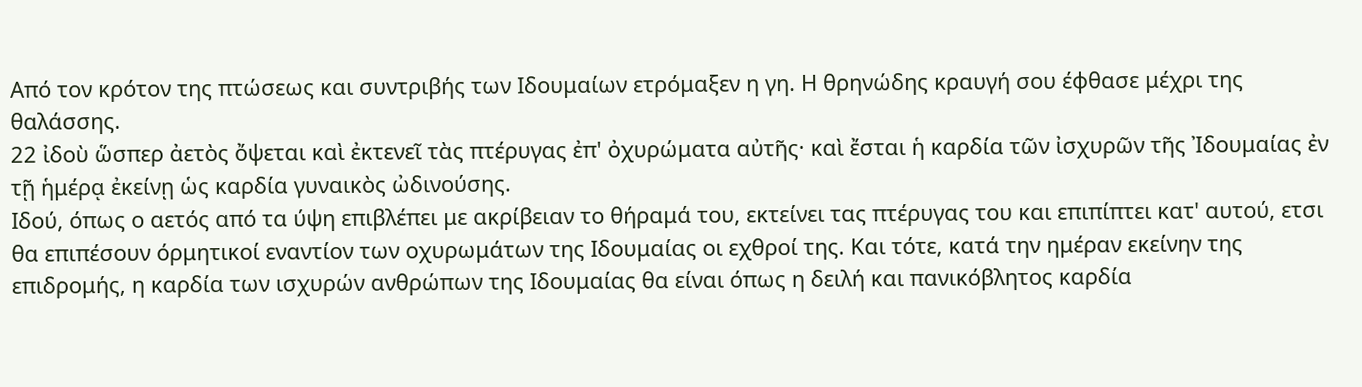Από τον κρότον της πτώσεως και συντριβής των Ιδουμαίων ετρόμαξεν η γη. Η θρηνώδης κραυγή σου έφθασε μέχρι της θαλάσσης.
22 ἰδοὺ ὥσπερ ἀετὸς ὄψεται καὶ ἐκτενεῖ τὰς πτέρυγας ἐπ' ὀχυρώματα αὐτῆς· καὶ ἔσται ἡ καρδία τῶν ἰσχυρῶν τῆς Ἰδουμαίας ἐν τῇ ἡμέρᾳ ἐκείνῃ ὡς καρδία γυναικὸς ὠδινούσης.
Ιδού, όπως ο αετός από τα ύψη επιβλέπει με ακρίβειαν το θήραμά του, εκτείνει τας πτέρυγας του και επιπίπτει κατ' αυτού, ετσι θα επιπέσουν όρμητικοί εναντίον των οχυρωμάτων της Ιδουμαίας οι εχθροί της. Και τότε, κατά την ημέραν εκείνην της επιδρομής, η καρδία των ισχυρών ανθρώπων της Ιδουμαίας θα είναι όπως η δειλή και πανικόβλητος καρδία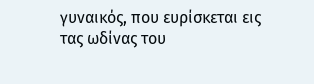γυναικός, που ευρίσκεται εις τας ωδίνας του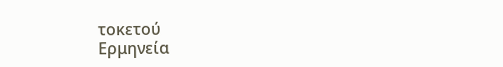τοκετού
Ερμηνεία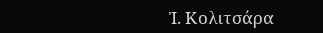Ἰ. Κολιτσάρα